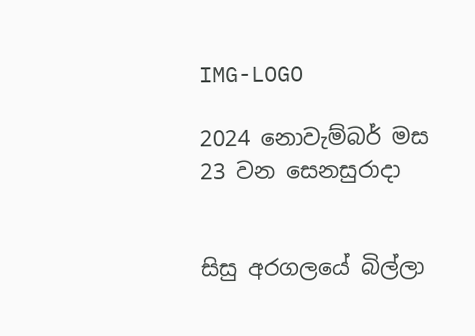IMG-LOGO

2024 නොවැම්බර් මස 23 වන සෙනසුරාදා


සිසු අරගලයේ බිල්ලා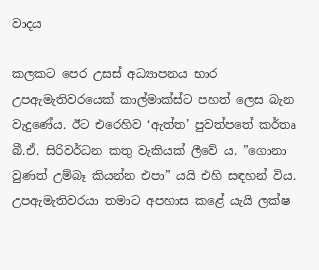වාදය

කලකට පෙර උසස් අධ්‍යාපනය භාර උපඇමැතිවරයෙක් කාල්මාක්ස්ට පහත් ලෙස බැන වැදුණේය. ඊට එරෙහිව ‘ඇත්ත’ පුවත්පතේ කර්තෘ බී.ඒ. සිරිවර්ධන කතු වැකියක් ලීවේ ය. ”ගොනා වුණත් උම්බෑ කියන්න එපා” යයි එහි සඳහන් විය. උපඇමැතිවරයා තමාට අපහාස කළේ යැයි ලක්ෂ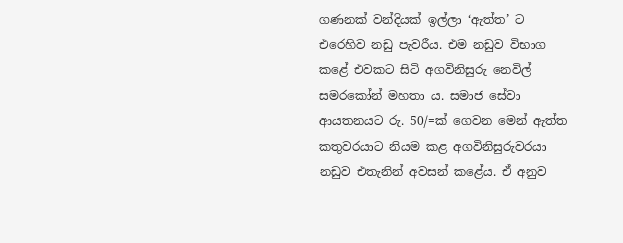ගණනක් වන්දියක් ඉල්ලා ‘ඇත්ත’ ට එරෙහිව නඩු පැවරීය. එම නඩුව විභාග කළේ එවකට සිටි අගවිනිසුරු නෙවිල් සමරකෝන් මහතා ය. සමාජ සේවා ආයතනයට රු. 50/=ක් ගෙවන මෙන් ඇත්ත කතුවරයාට නියම කළ අගවිනිසුරුවරයා නඩුව එතැනින් අවසන් කළේය. ඒ අනුව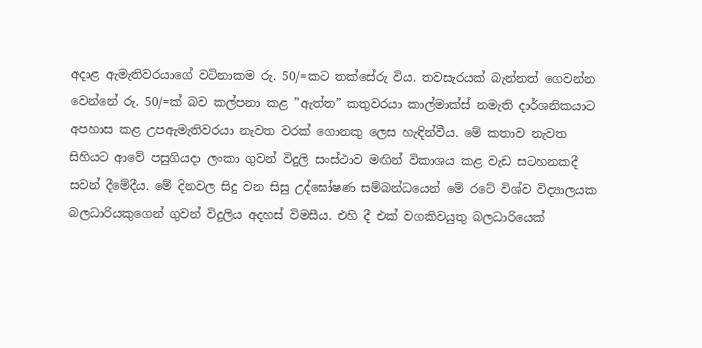අදාළ ඇමැතිවරයාගේ වටිනාකම රු. 50/=කට තක්සේරු විය. තවසැරයක් බැන්නත් ගෙවන්න වෙන්නේ රු. 50/=ක් බව කල්පනා කළ ”ඇත්ත” කතුවරයා කාල්මාක්ස් නමැති දාර්ශනිකයාට අපහාස කළ උපඇමැතිවරයා නැවත වරක් ගොනකු ලෙස හැඳින්වීය. මේ කතාව නැවත සිහියට ආවේ පසුගියදා ලංකා ගුවන් විදුලි සංස්ථාව මඟින් විකාශය කළ වැඩ සටහනකදී සවන් දීමේදීය. මේ දිනවල සිදු වන සිසු උද්ඝෝෂණ සම්බන්ධයෙන් මේ රටේ විශ්ව විද්‍යාලයක බලධාරියකුගෙන් ගුවන් විදුලිය අදහස් විමසීය. එහි දී එක් වගකිවයුතු බලධාරියෙක්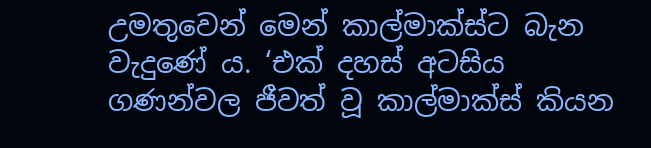උමතුවෙන් මෙන් කාල්මාක්ස්ට බැන වැදුණේ ය. ‘එක් දහස් අටසිය ගණන්වල ජීවත් වූ කාල්මාක්ස් කියන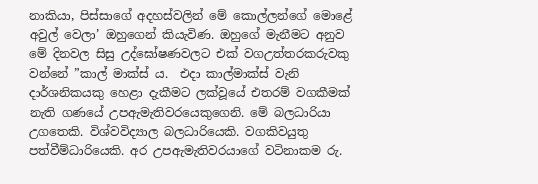නාකියා, පිස්සාගේ අදහස්වලින් මේ කොල්ලන්ගේ මොළේ අවුල් වෙලා’ ඔහුගෙන් කියැවිණ. ඔහුගේ මැනීමට අනුව මේ දිනවල සිසු උද්ඝෝෂණවලට එක් වගඋත්තරකරුවකු වන්නේ ”කාල් මාක්ස් ය.  එදා කාල්මාක්ස් වැනි දාර්ශනිකයකු හෙළා දැකීමට ලක්වූයේ එතරම් වගකීමක් නැති ගණයේ උපඇමැතිවරයෙකුගෙනි. මේ බලධාරියා උගතෙකි. විශ්වවිද්‍යාල බලධාරියෙකි. වගකිවයුතු පත්වීම්ධාරියෙකි. අර උපඇමැතිවරයාගේ වටිනාකම රු.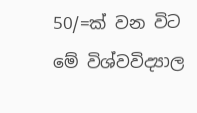50/=ක් වන විට මේ විශ්වවිද්‍යාල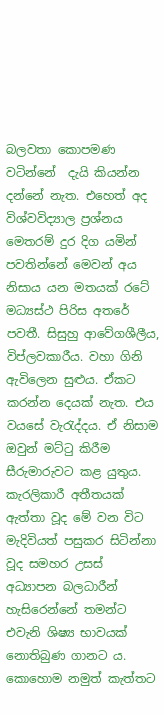බලවතා කොපමණ වටින්නේ  දැයි කියන්න දන්නේ නැත. එහෙත් අද විශ්වවිද්‍යාල ප්‍රශ්නය මෙතරම් දුර දිග යමින් පවතින්නේ මෙවන් අය නිසාය යන මතයක් රටේ මධ්‍යස්ථ පිරිස අතරේ පවතී. සිසුහු ආවේගශීලීය, විප්ලවකාරීය. වහා ගිනි ඇවිලෙන සුළුය. ඒකට කරන්න දෙයක් නැත. එය වයසේ වැරැද්දය. ඒ නිසාම ඔවුන් මට්ටු කිරීම සීරුමාරුවට කළ යුතුය. කැරලිකාරී අතීතයක් ඇත්තා වූද මේ වන විට මැදිවියත් පසුකර සිටින්නා වූද සමහර උසස් අධ්‍යාපන බලධාරීන් හැසිරෙන්නේ තමන්ට එවැනි ශිෂ්‍ය භාවයක් නොතිබුණ ගානට ය. කොහොම නමුත් කැත්තට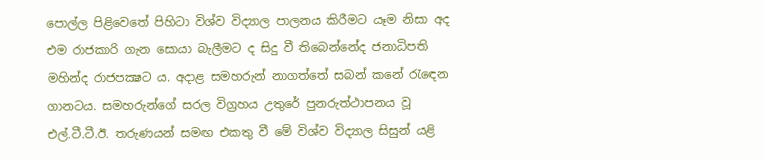පොල්ල පිළිවෙතේ පිහිටා විශ්ව විද්‍යාල පාලනය කිරීමට යෑම නිසා අද එම රාජකාරි ගැන සොයා බැලීමට ද සිදු වී තිබෙන්නේද ජනාධිපති මහින්ද රාජපක්‍ෂට ය. අදාළ සමහරුන් නාගත්තේ සබන් කනේ රැඳෙන ගානටය. සමහරුන්ගේ සරල විග්‍රහය උතුරේ පුනරුත්ථාපනය වූ එල්.ටී.ටී.ඊ. තරුණයන් සමඟ එකතු වී මේ විශ්ව විද්‍යාල සිසුන් යළි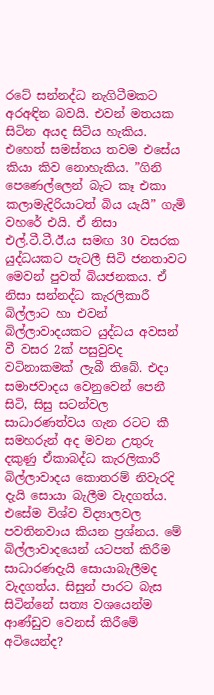රටේ සන්නද්ධ නැගිටීමකට අරඅඳින බවයි. එවන් මතයක සිටින අයද සිටිය හැකිය. එහෙත් සමස්තය තවම එසේය කියා කිව නොහැකිය. ”ගිනි පෙණෙල්ලෙන් බැට කෑ එකා කලාමැදිරියාටත් බිය යැයි” ගැමි වහරේ එයි. ඒ නිසා එල්.ටී.ටී.ඊ.ය සමඟ 30 වසරක යුද්ධයකට පැටලී සිටි ජනතාවට මෙවන් පුවත් බියජනකය. ඒ නිසා සන්නද්ධ කැරලිකාරී බිල්ලාට හා එවන් බිල්ලාවාදයකට යුද්ධය අවසන් වී වසර 2ක් පසුවුවද වටිනාකමක් ලැබී තිබේ. එදා සමාජවාදය වෙනුවෙන් පෙනී සිටි, සිසු සටන්වල සාධාරණත්වය ගැන රටට කී සමහරුන් අද මවන උතුරු දකුණු ඒකාබද්ධ කැරලිකාරී බිල්ලාවාදය කොතරම් නිවැරදි දැයි සොයා බැලීම වැදගත්ය. එසේම විශ්ව විද්‍යාලවල පවතිනවාය කියන ප්‍රශ්නය. මේ බිල්ලාවාදයෙන් යටපත් කිරීම සාධාරණදැයි සොයාබැලීමද වැදගත්ය. සිසුන් පාරට බැස සිටින්නේ සත්‍ය වශයෙන්ම ආණ්ඩුව වෙනස් කිරීමේ අටියෙන්ද?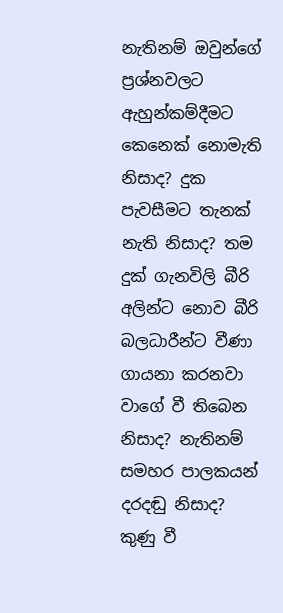නැතිනම් ඔවුන්ගේ ප්‍රශ්නවලට ඇහුන්කම්දීමට කෙනෙක් නොමැති නිසාද? දුක පැවසීමට තැනක් නැති නිසාද? තම දුක් ගැනවිලි බීරි අලින්ට නොව බීරි බලධාරීන්ට වීණා ගායනා කරනවා වාගේ වී තිබෙන නිසාද? නැතිනම් සමහර පාලකයන් දරදඬු නිසාද? කුණු වී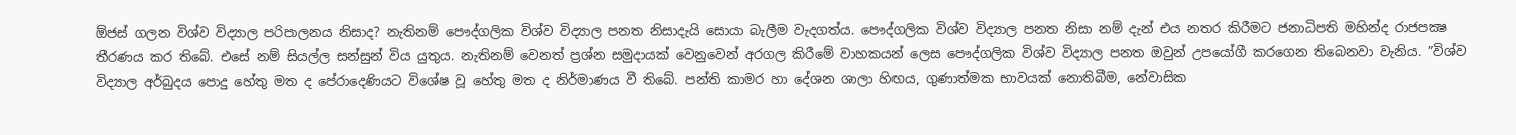ඕජස් ගලන විශ්ව විද්‍යාල පරිපාලනය නිසාද? නැතිනම් පෞද්ගලික විශ්ව විද්‍යාල පනත නිසාදැයි සොයා බැලීම වැදගත්ය. පෞද්ගලික විශ්ව විද්‍යාල පනත නිසා නම් දැන් එය නතර කිරීමට ජනාධිපති මහින්ද රාජපක්‍ෂ තීරණය කර තිබේ. එසේ නම් සියල්ල සන්සුන් විය යුතුය. නැතිනම් වෙනත් ප්‍රශ්න සමුදායක් වෙනුවෙන් අරගල කිරීමේ වාහකයන් ලෙස පෞද්ගලික විශ්ව විද්‍යාල පනත ඔවුන් උපයෝගී කරගෙන තිබෙනවා වැනිය. ”විශ්ව විද්‍යාල අර්බුදය පොදු හේතු මත ද පේරාදෙණියට විශේෂ වූ හේතු මත ද නිර්මාණය වී තිබේ. පන්ති කාමර හා දේශන ශාලා හිඟය, ගුණාත්මක භාවයක් නොතිබීම, නේවාසික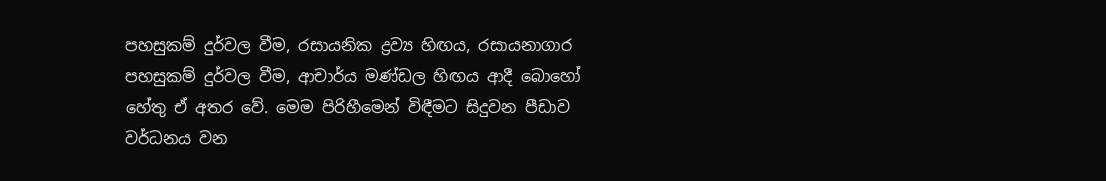පහසුකම් දුර්වල වීම, රසායනික ද්‍රව්‍ය හිඟය, රසායනාගාර පහසුකම් දුර්වල වීම, ආචාර්ය මණ්ඩල හිඟය ආදී බොහෝ හේතු ඒ අතර වේ. මෙම පිරිහීමෙන් විඳීමට සිදුවන පීඩාව වර්ධනය වන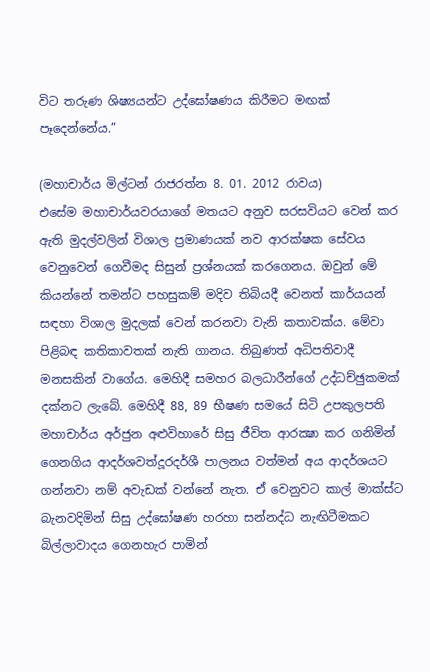විට තරුණ ශිෂ්‍යයන්ට උද්ඝෝෂණය කිරීමට මඟක් පෑදෙන්නේය.”

(මහාචාර්ය මිල්ටන් රාජරත්න 8. 01. 2012 රාවය)
එසේම මහාචාර්යවරයාගේ මතයට අනුව සරසවියට වෙන් කර ඇති මුදල්වලින් විශාල ප්‍රමාණයක් නව ආරක්ෂක සේවය වෙනුවෙන් ගෙවීමද සිසුන් ප්‍රශ්නයක් කරගෙනය. ඔවුන් මේ කියන්නේ තමන්ට පහසුකම් මදිව තිබියදී වෙනත් කාර්යයන් සඳහා විශාල මුදලක් වෙන් කරනවා වැනි කතාවක්ය. මේවා පිළිබඳ කතිකාවතක් නැති ගානය. තිබුණත් අධිපතිවාදී මනසකින් වාගේය. මෙහිදී සමහර බලධාරීන්ගේ උද්ධච්ඡුකමක් දක්නට ලැබේ. මෙහිදී 88, 89 භීෂණ සමයේ සිටි උපකුලපති මහාචාර්ය අර්ජුන අළුවිහාරේ සිසු ජීවිත ආරක්‍ෂා කර ගනිමින් ගෙනගිය ආදර්ශවත්දූරදර්ශී පාලනය වත්මන් අය ආදර්ශයට ගන්නවා නම් අවැඩක් වන්නේ නැත. ඒ වෙනුවට කාල් මාක්ස්ට බැනවදිමින් සිසු උද්ඝෝෂණ හරහා සන්නද්ධ නැඟිටීමකට බිල්ලාවාදය ගෙනහැර පාමින්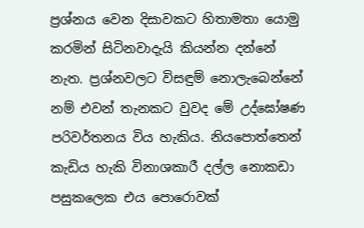ප්‍රශ්නය වෙන දිසාවකට හිතාමතා යොමු කරමින් සිටිනවාදැයි කියන්න දන්නේ නැත. ප්‍රශ්නවලට විසඳුම් නොලැබෙන්නේ නම් එවන් තැනකට වුවද මේ උද්ඝෝෂණ පරිවර්තනය විය හැකිය. නියපොත්තෙන් කැඩිය හැකි විනාශකාරී දල්ල නොකඩා පසුකලෙක එය පොරොවක්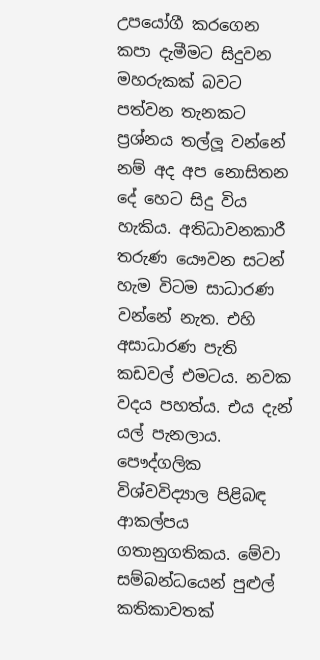උපයෝගී කරගෙන කපා දැමීමට සිදුවන මහරුකක් බවට පත්වන තැනකට ප්‍රශ්නය තල්ලූ වන්නේ නම් අද අප නොසිතන දේ හෙට සිදු විය හැකිය. අතිධාවනකාරී තරුණ යෞවන සටන් හැම විටම සාධාරණ වන්නේ නැත. එහි අසාධාරණ පැති කඩවල් එමටය. නවක වදය පහත්ය. එය දැන් යල් පැනලාය. පෞද්ගලික විශ්වවිද්‍යාල පිළිබඳ ආකල්පය ගතානුගතිකය. මේවා සම්බන්ධයෙන් පුළුල් කතිකාවතක්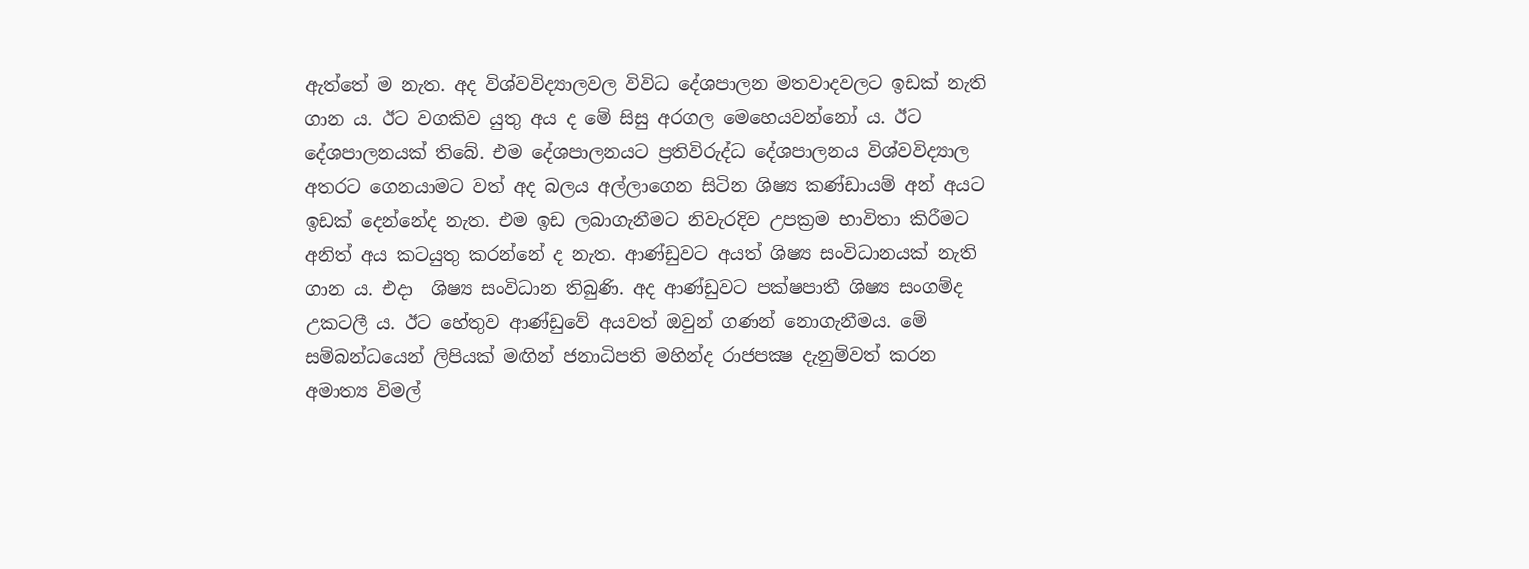ඇත්තේ ම නැත. අද විශ්වවිද්‍යාලවල විවිධ දේශපාලන මතවාදවලට ඉඩක් නැති ගාන ය. ඊට වගකිව යුතු අය ද මේ සිසු අරගල මෙහෙයවන්නෝ ය. ඊට දේශපාලනයක් තිබේ. එම දේශපාලනයට ප්‍රතිවිරුද්ධ දේශපාලනය විශ්වවිද්‍යාල අතරට ගෙනයාමට වත් අද බලය අල්ලාගෙන සිටින ශිෂ්‍ය කණ්ඩායම් අන් අයට ඉඩක් දෙන්නේද නැත. එම ඉඩ ලබාගැනීමට නිවැරදිව උපක්‍රම භාවිතා කිරීමට අනිත් අය කටයුතු කරන්නේ ද නැත. ආණ්ඩුවට අයත් ශිෂ්‍ය සංවිධානයක් නැති ගාන ය. එදා  ශිෂ්‍ය සංවිධාන තිබුණි. අද ආණ්ඩුවට පක්ෂපාතී ශිෂ්‍ය සංගම්ද උකටලී ය. ඊට හේතුව ආණ්ඩුවේ අයවත් ඔවුන් ගණන් නොගැනීමය. මේ සම්බන්ධයෙන් ලිපියක් මඟින් ජනාධිපති මහින්ද රාජපක්‍ෂ දැනුම්වත් කරන අමාත්‍ය විමල්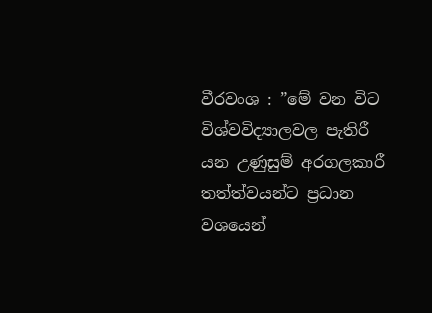වීරවංශ : ”මේ වන විට විශ්වවිද්‍යාලවල පැතිරී යන උණුසුම් අරගලකාරී තත්ත්වයන්ට ප්‍රධාන වශයෙන්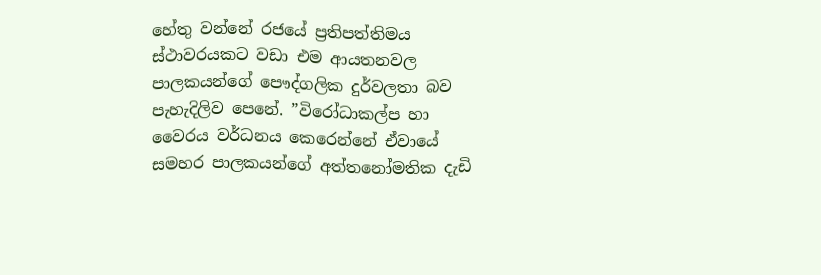හේතු වන්නේ රජයේ ප්‍රතිපත්තිමය ස්ථාවරයකට වඩා එම ආයතනවල පාලකයන්ගේ පෞද්ගලික දුර්වලතා බව පැහැදිලිව පෙනේ. ”විරෝධාකල්ප හා වෛරය වර්ධනය කෙරෙන්නේ ඒවායේ සමහර පාලකයන්ගේ අත්තනෝමතික දැඩි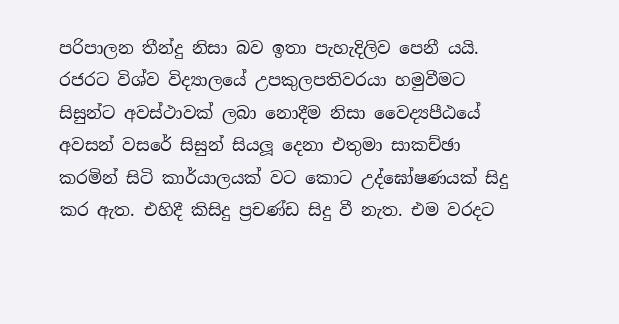පරිපාලන තීන්දු නිසා බව ඉතා පැහැදිලිව පෙනී යයි. රජරට විශ්ව විද්‍යාලයේ උපකුලපතිවරයා හමුවීමට සිසුන්ට අවස්ථාවක් ලබා නොදීම නිසා වෛද්‍යපීඨයේ අවසන් වසරේ සිසුන් සියලූ දෙනා එතුමා සාකච්ඡා කරමින් සිටි කාර්යාලයක් වට කොට උද්ඝෝෂණයක් සිදු කර ඇත. එහිදී කිසිදු ප්‍රචණ්ඩ සිදු වී නැත. එම වරදට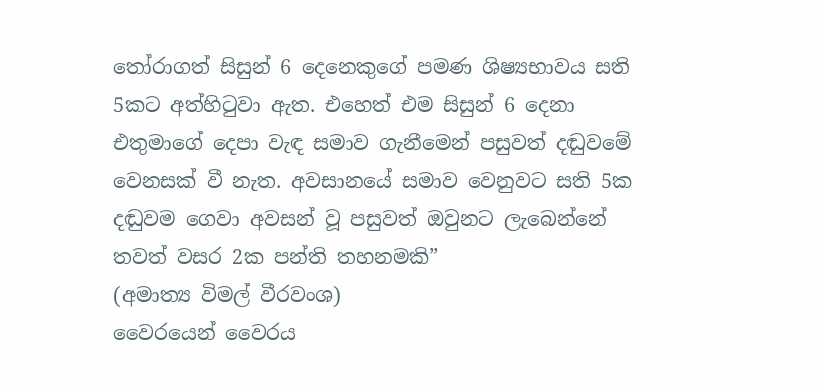තෝරාගත් සිසුන් 6 දෙනෙකුගේ පමණ ශිෂ්‍යභාවය සති 5කට අත්හිටුවා ඇත. එහෙත් එම සිසුන් 6 දෙනා එතුමාගේ දෙපා වැඳ සමාව ගැනීමෙන් පසුවත් දඬුවමේ වෙනසක් වී නැත. අවසානයේ සමාව වෙනුවට සති 5ක දඬුවම ගෙවා අවසන් වූ පසුවත් ඔවුනට ලැබෙන්නේ තවත් වසර 2ක පන්ති තහනමකි”
(අමාත්‍ය විමල් වීරවංශ)
වෛරයෙන් වෛරය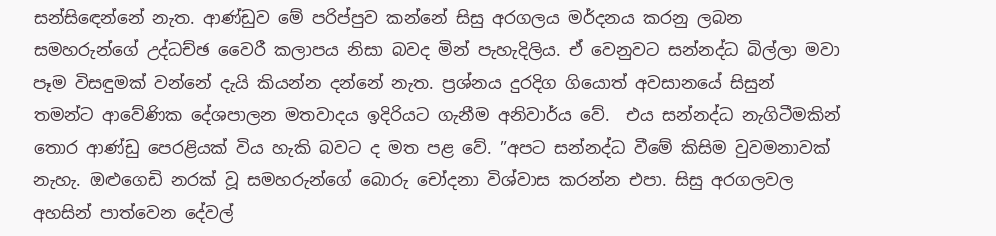සන්සිඳෙන්නේ නැත. ආණ්ඩුව මේ පරිප්පුව කන්නේ සිසු අරගලය මර්දනය කරනු ලබන සමහරුන්ගේ උද්ධච්ඡ වෛරී කලාපය නිසා බවද මින් පැහැදිලිය. ඒ වෙනුවට සන්නද්ධ බිල්ලා මවා පෑම විසඳුමක් වන්නේ දැයි කියන්න දන්නේ නැත. ප්‍රශ්නය දුරදිග ගියොත් අවසානයේ සිසුන් තමන්ට ආවේණික දේශපාලන මතවාදය ඉදිරියට ගැනීම අනිවාර්ය වේ.  එය සන්නද්ධ නැගිටීමකින් තොර ආණ්ඩු පෙරළියක් විය හැකි බවට ද මත පළ වේ. ”අපට සන්නද්ධ වීමේ කිසිම වුවමනාවක් නැහැ. ඔළුගෙඩි නරක් වූ සමහරුන්ගේ බොරු චෝදනා විශ්වාස කරන්න එපා. සිසු අරගලවල අහසින් පාත්වෙන දේවල්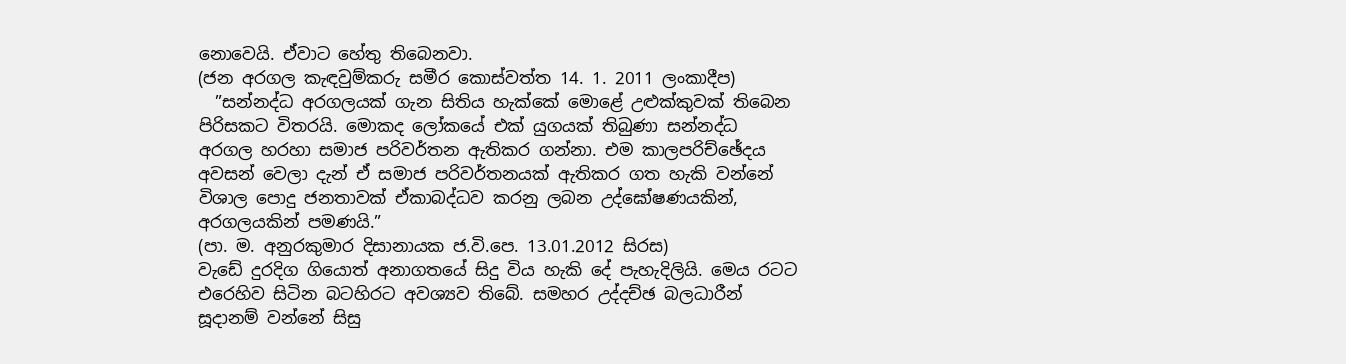නොවෙයි. ඒවාට හේතු තිබෙනවා.
(ජන අරගල කැඳවුම්කරු සමීර කොස්වත්ත 14. 1. 2011 ලංකාදීප)
  ”සන්නද්ධ අරගලයක් ගැන සිතිය හැක්කේ මොළේ උළුක්කුවක් තිබෙන පිරිසකට විතරයි. මොකද ලෝකයේ එක් යුගයක් තිබුණා සන්නද්ධ අරගල හරහා සමාජ පරිවර්තන ඇතිකර ගන්නා. එම කාලපරිච්ඡේදය අවසන් වෙලා දැන් ඒ සමාජ පරිවර්තනයක් ඇතිකර ගත හැකි වන්නේ විශාල පොදු ජනතාවක් ඒකාබද්ධව කරනු ලබන උද්ඝෝෂණයකින්, අරගලයකින් පමණයි.”
(පා. ම. අනුරකුමාර දිසානායක ජ.වි.පෙ. 13.01.2012 සිරස)
වැඩේ දුරදිග ගියොත් අනාගතයේ සිදු විය හැකි දේ පැහැදිලියි. මෙය රටට එරෙහිව සිටින බටහිරට අවශ්‍යව තිබේ. සමහර උද්දච්ඡ බලධාරීන් සූදානම් වන්නේ සිසු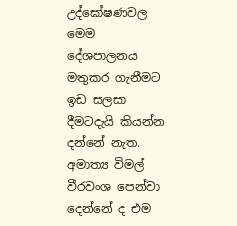උද්ඝෝෂණවල මෙම දේශපාලනය මතුකර ගැනීමට ඉඩ සලසා දීමටදැයි කියන්න දන්නේ නැත. අමාත්‍ය විමල් වීරවංශ පෙන්වා දෙන්නේ ද එම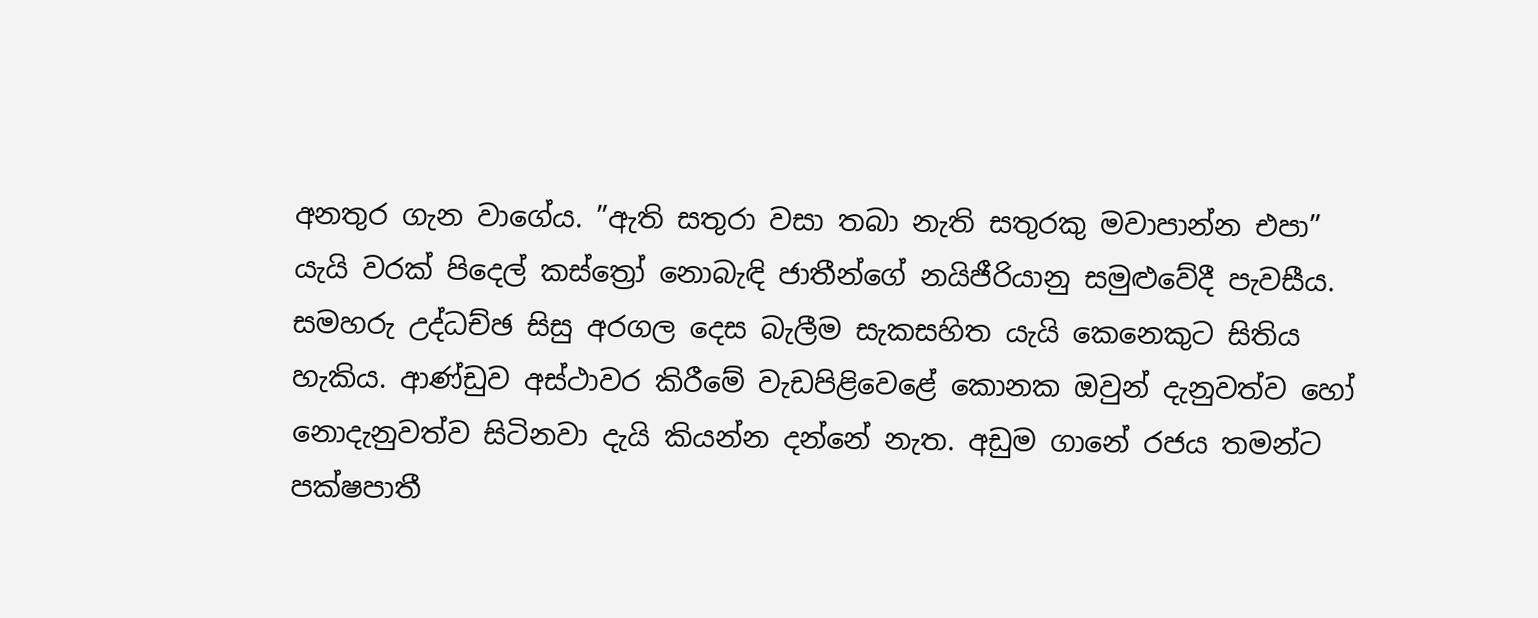අනතුර ගැන වාගේය. ”ඇති සතුරා වසා තබා නැති සතුරකු මවාපාන්න එපා” යැයි වරක් පිදෙල් කස්ත්‍රෝ නොබැඳි ජාතීන්ගේ නයිජීරියානු සමුළුවේදී පැවසීය. සමහරු උද්ධච්ඡ සිසු අරගල දෙස බැලීම සැකසහිත යැයි කෙනෙකුට සිතිය හැකිය. ආණ්ඩුව අස්ථාවර කිරීමේ වැඩපිළිවෙළේ කොනක ඔවුන් දැනුවත්ව හෝ නොදැනුවත්ව සිටිනවා දැයි කියන්න දන්නේ නැත. අඩුම ගානේ රජය තමන්ට පක්ෂපාතී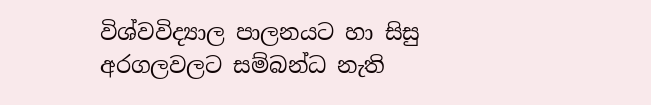විශ්වවිද්‍යාල පාලනයට හා සිසු අරගලවලට සම්බන්ධ නැති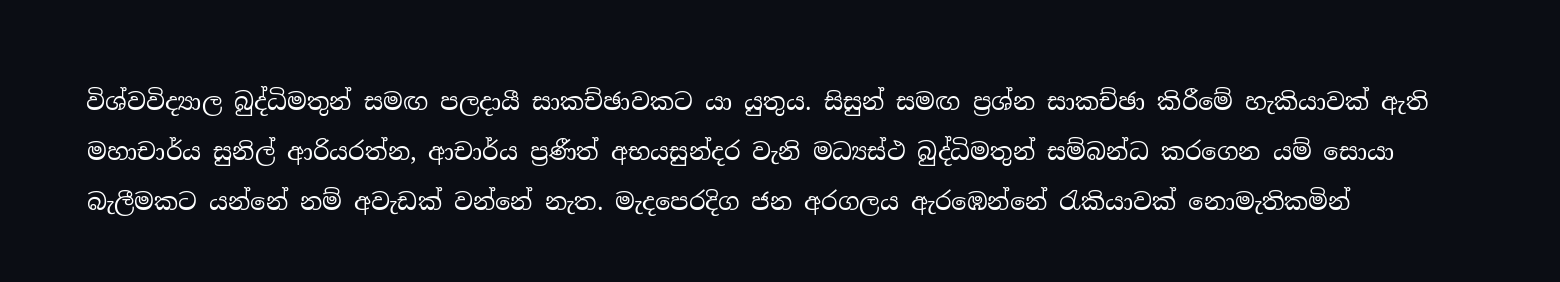විශ්වවිද්‍යාල බුද්ධිමතුන් සමඟ පලදායී සාකච්ඡාවකට යා යුතුය. සිසුන් සමඟ ප්‍රශ්න සාකච්ඡා කිරීමේ හැකියාවක් ඇති මහාචාර්ය සුනිල් ආරියරත්න, ආචාර්ය ප්‍රණීත් අභයසුන්දර වැනි මධ්‍යස්ථ බුද්ධිමතුන් සම්බන්ධ කරගෙන යම් සොයා බැලීමකට යන්නේ නම් අවැඩක් වන්නේ නැත. මැදපෙරදිග ජන අරගලය ඇරඹෙන්නේ රැකියාවක් නොමැතිකමින්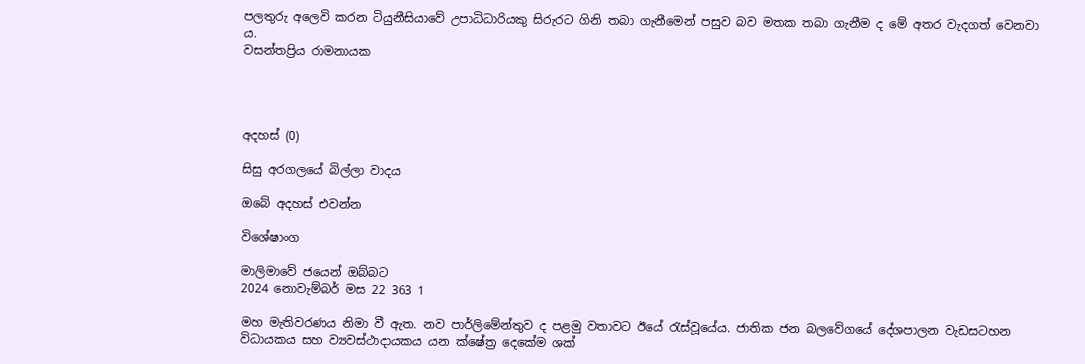පලතුරු අලෙවි කරන ටියුනීසියාවේ උපාධිධාරියකු සිරුරට ගිනි තබා ගැනීමෙන් පසුව බව මතක තබා ගැනීම ද මේ අතර වැදගත් වෙනවා ය.
වසන්තප්‍රිය රාමනායක




අදහස් (0)

සිසු අරගලයේ බිල්ලා වාදය

ඔබේ අදහස් එවන්න

විශේෂාංග

මාලිමාවේ ජයෙන් ඔබ්බට
2024 නොවැම්බර් මස 22 363 1

මහ මැතිවරණය නිමා වී ඇත. නව පාර්ලිමේන්තුව ද පළමු වතාවට ඊයේ රැස්වූයේය. ජාතික ජන බලවේගයේ දේශපාලන වැඩසටහන විධායකය සහ ව්‍යවස්ථාදායකය යන ක්ෂේත්‍ර දෙකේම ශක්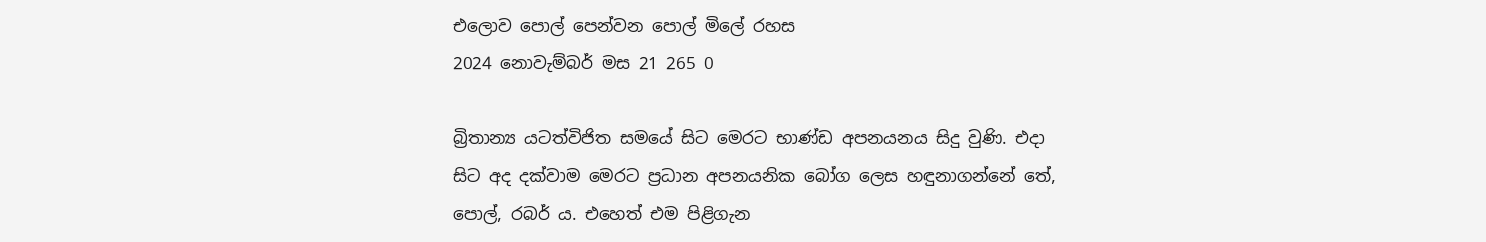එලොව පොල් පෙන්වන පොල් මිලේ රහස
2024 නොවැම්බර් මස 21 265 0

බ්‍රිතාන්‍ය යටත්විජිත සමයේ සිට මෙරට භාණ්ඩ අපනයනය සිදු වුණි. එදා සිට අද දක්වාම මෙරට ප්‍රධාන අපනයනික බෝග ලෙස හඳුනාගන්නේ තේ, පොල්, රබර් ය. එහෙත් එම පිළිගැන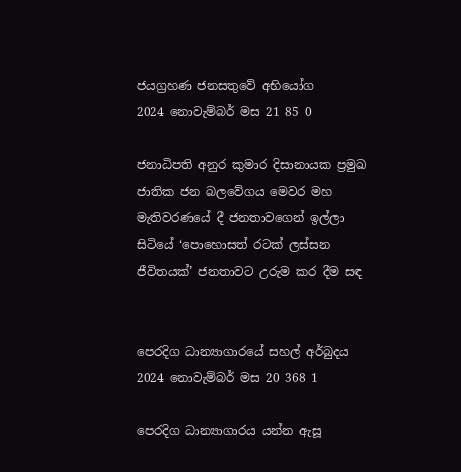ජයග්‍රහණ ජනසතුවේ අභියෝග
2024 නොවැම්බර් මස 21 85 0

ජනාධිපති අනුර කුමාර දිසානායක ප්‍රමුඛ ජාතික ජන බලවේගය මෙවර මහ මැතිවරණයේ දී ජනතාවගෙන් ඉල්ලා සිටියේ ‘පොහොසත් රටක් ලස්සන ජීවිතයක්’ ජනතාවට උරුම කර දීම සඳ


පෙරදිග ධාන්‍යාගාරයේ සහල් අර්බුදය
2024 නොවැම්බර් මස 20 368 1

පෙරදිග ධාන්‍යාගාරය යන්න ඇසූ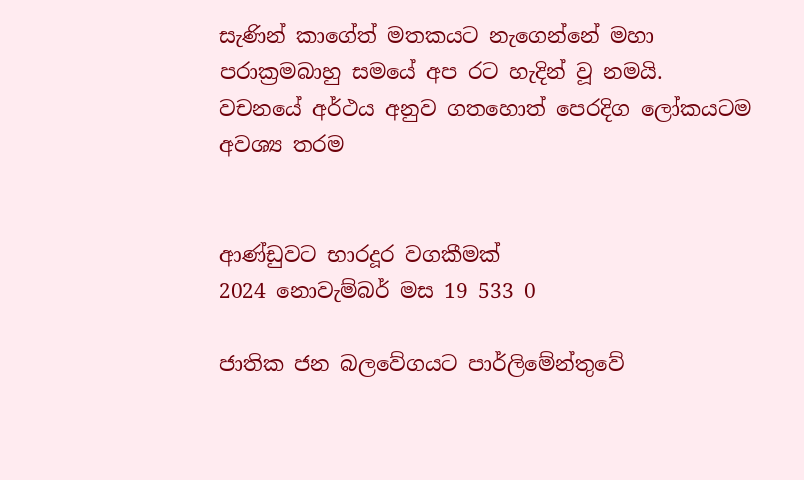සැණින් කාගේත් මතකයට නැගෙන්නේ මහා පරාක්‍රමබාහු සමයේ අප රට හැදින් වූ නමයි. වචනයේ අර්ථය අනුව ගතහොත් පෙරදිග ලෝකයටම අවශ්‍ය තරම


ආණ්ඩුවට භාරදූර වගකීමක්
2024 නොවැම්බර් මස 19 533 0

ජාතික ජන බලවේගයට පාර්ලිමේන්තුවේ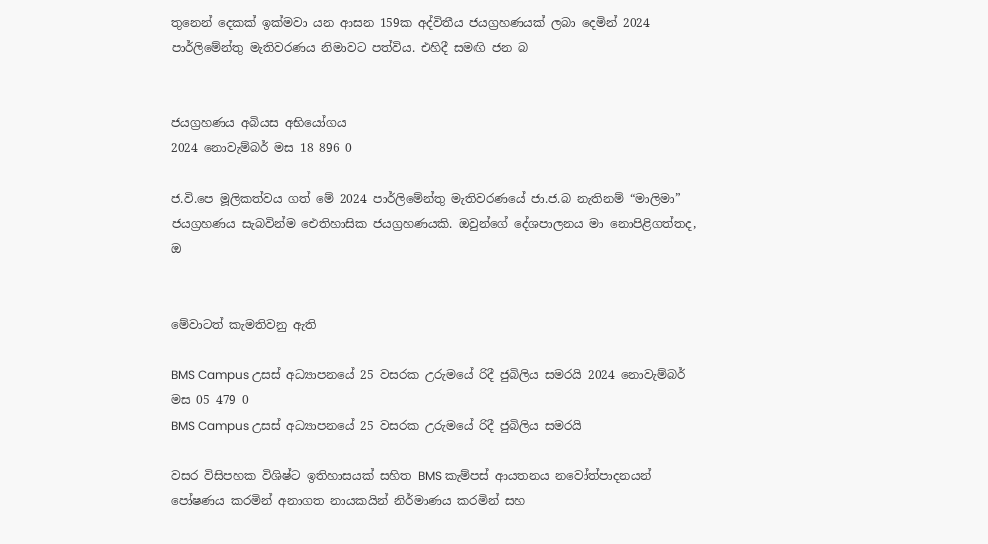තුනෙන් දෙකක් ඉක්මවා යන ආසන 159ක අද්විතීය ජයග්‍රහණයක් ලබා දෙමින් 2024 පාර්ලිමේන්තු මැතිවරණය නිමාවට පත්විය. එහිදී සමඟි ජන බ


ජයග්‍රහණය අබියස අභියෝගය
2024 නොවැම්බර් මස 18 896 0

ජ.වි.පෙ මූලිකත්වය ගත් මේ 2024 පාර්ලිමේන්තු මැතිවරණයේ ජා.ජ.බ නැතිනම් “මාලිමා” ජයග්‍රහණය සැබවින්ම ඓතිහාසික ජයග්‍රහණයකි. ඔවුන්ගේ දේශපාලනය මා නොපිළිගත්තද, ඔ


මේවාටත් කැමතිවනු ඇති

BMS Campus උසස් අධ්‍යාපනයේ 25 වසරක උරුමයේ රිදී ජුබිලිය සමරයි 2024 නොවැම්බර් මස 05 479 0
BMS Campus උසස් අධ්‍යාපනයේ 25 වසරක උරුමයේ රිදී ජුබිලිය සමරයි

වසර විසිපහක විශිෂ්ට ඉතිහාසයක් සහිත BMS කැම්පස් ආයතනය නවෝත්පාදනයන් පෝෂණය කරමින් අනාගත නායකයින් නිර්මාණය කරමින් සහ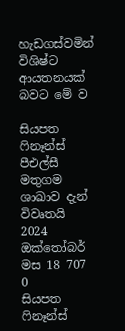හැඩගස්වමින් විශිෂ්ට ආයතනයක් බවට මේ ව

සියපත ෆිනෑන්ස් පීඑල්සී මතුගම ශාඛාව දැන් විවෘතයි 2024 ඔක්තෝබර් මස 18 707 0
සියපත ෆිනෑන්ස්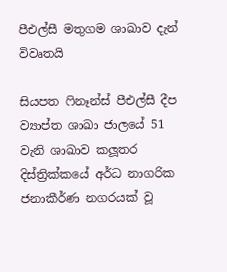පීඑල්සී මතුගම ශාඛාව දැන් විවෘතයි

සියපත ෆිනෑන්ස් පීඑල්සී දීප ව්‍යාප්ත ශාඛා ජාලයේ 51 වැනි ශාඛාව කලූතර දිස්ත්‍රික්කයේ අර්ධ නාගරික ජනාකීර්ණ නගරයක් වූ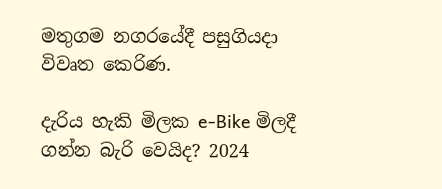මතුගම නගරයේදී පසුගියදා විවෘත කෙරිණ.

දැරිය හැකි මිලක e-Bike මිලදී ගන්න බැරි වෙයිද? 2024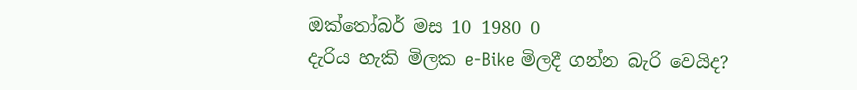ඔක්තෝබර් මස 10 1980 0
දැරිය හැකි මිලක e-Bike මිලදී ගන්න බැරි වෙයිද?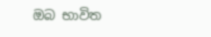ඔබ භාවිත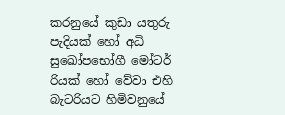කරනුයේ කුඩා යතුරු පැදියක් හෝ අධි සුඛෝපභෝගී මෝටර් රියක් හෝ වේවා එහි බැටරියට හිමිවනුයේ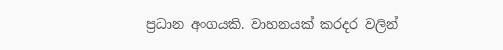ප්‍රධාන අංගයකි. වාහනයක් කරදර වලින්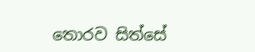තොරව සිත්සේ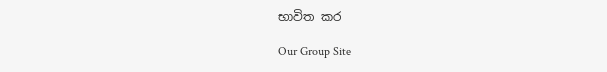භාවිත කර

Our Group Site